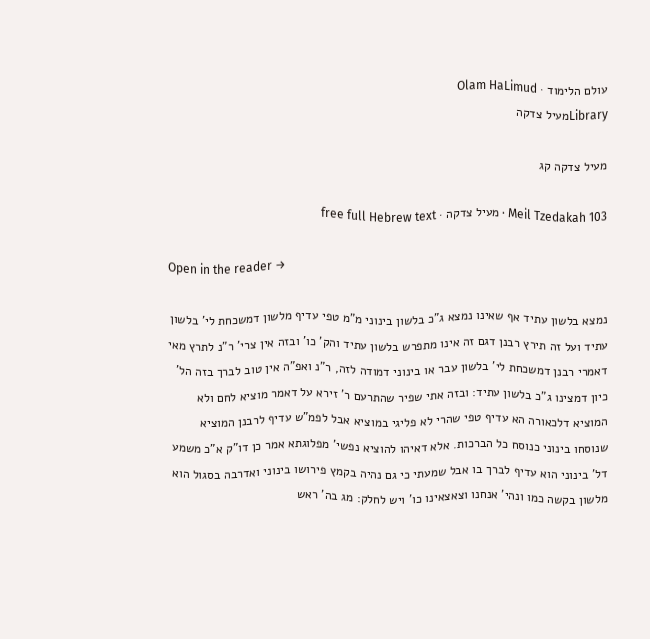עולם הלימוד · Olam HaLimud
Libraryמעיל צדקה

מעיל צדקה קג

Meil Tzedakah 103 · מעיל צדקה · free full Hebrew text

Open in the reader →

נמצא בלשון עתיד אף שאינו נמצא ג"כ בלשון בינוני מ"מ טפי עדיף מלשון דמשכחת לי' בלשון עתיד ועל זה תירץ רבנן דגם זה אינו מתפרש בלשון עתיד והק' כו' ובזה אין צרי' ר"נ לתרץ מאי דאמרי רבנן דמשכחת לי' בלשון עבר או בינוני דמודה לזה, ר"נ ואפ"ה אין טוב לברך בזה הל' כיון דמצינו ג"כ בלשון עתיד: ובזה אתי שפיר שהתרעם ר' זירא על דאמר מוציא לחם ולא המוציא דלכאורה הא עדיף טפי שהרי לא פליגי במוציא אבל לפמ"ש עדיף לרבנן המוציא שנוסחו בינוני כנוסח כל הברכות. אלא דאיהו להוציא נפשי' מפלוגתא אמר כן דו"ק א"כ משמע דל' בינוני הוא עדיף לברך בו אבל שמעתי כי גם נהיה בקמץ פירושו בינוני ואדרבה בסגול הוא מלשון בקשה כמו ונהי' אנחנו וצאצאינו כו' ויש לחלק: מג בה' ראש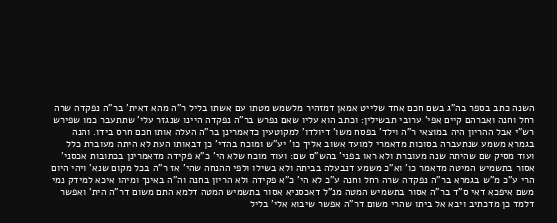השנה כתב בספר בה"ג בשם חכם אחד שלייט אמאן דמזהיר מלשמש מטתו עם אשתו בליל ר"ה מהא דאית' בר"ה נפקדה שרה רחל וחנה ואברהם קיים אפי' ערובי תבשילין: וכתב הוא עליו שאם נפרש בר"ה נפקדה היינו שנגזר עלי' שתתעבר כמו שפירש רש"י אבל ההריון היה במוצאי ר"ה וילד' בפסח משו' דיולדו' למקוטעין כדאמרינן בר"ה העלה אותו חכם חרס בידו. והנה בגמרא משמע שנתעברה בסוכות מדאמרי למועד אשוב אליך כו' יע"ש ומוכח בהדי' כן דבאותו העת לא היתה מעוברת כלל ועוד מסיק שם שהיתה שנה מעוברת ולא ראו בפני' בהש"ס שם: ועוד מוכח שלא הי' כ"א פקידה מדאמרינן בכתובות אכסני' אסור בתשמיש המיטה מדאמר כו' וא"כ משמע דנבעלה בביתה ולא בשילו ולפי ההנחה שהי' אז ר"ה בכל מקום שנא' ויהי היום הרי ע"כ מ"ש בגמרא בר"ה נפקדה שרה רחל וחנה ע"כ לא הי' כ"א פקידה ולא הריון בחנה וה"ה באינך ומיהו איכא למידק נמי משם איפכא דאי ס"ד בר"ה אסור בתשמיש המטה מנ"ל דאכסניא אסור בתשמיש המטה דלמא התם משום דר"ה הית' ואפשר דלמד כן מדכתיב ויבא אל ביתו שהרי משום דר"ה אפשר שיבוא אלי' בליל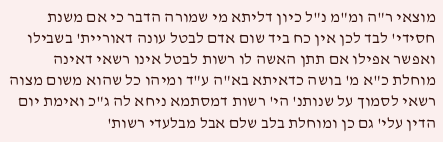מוצאי ר"ה ומ"מ נ"ל כיון דליתא מי שמורה הדבר כי אם משנת חסידי' לבד לכן אין כח ביד שום אדם לבטל עונה דאוריית' בשבילו ואפשר אפילו אם תתן האשה לו רשות לבטל אינו רשאי דאינה מוחלת כ"א מ' בושה כדאיתא בא"ה ע"ד ומיהו כל שהוא משום מצוה רשאי לסמוך על שנותנ' הי' רשות דמסתמא ניחא לה ג"כ ואימת יום הדין עלי' גם כן ומוחלת בלב שלם אבל מבלעדי רשות'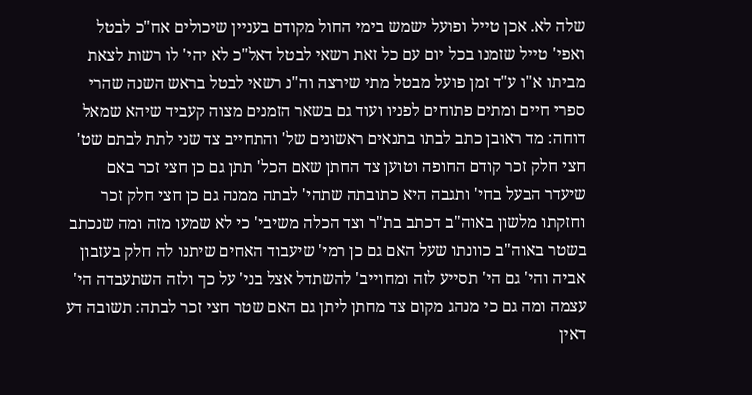שלה לא. אכן טייל ופועל ישמש בימי החול מקודם בעניין שיכולים אח"כ לבטל ואפי' טייל שזמנו בכל יום עם כל זאת רשאי לבטל דאל"כ לא יהי' לו רשות לצאת מביתו א"ו ע"ד זמן פועל מבטל מתי שירצה וה"נ רשאי לבטל בראש השנה שהרי ספרי חיים ומתים פתוחים לפניו ועוד גם בשאר הזמנים מצוה קעביד שיהא שמאל דוחה: מד ראובן כתב לבתו בתנאים ראשונים של' והתחייב צד שני לתת לבתם שט' חצי חלק זכר קודם החופה וטוען צד החתן שאם הכל' תתן גם כן חצי זכר באם שיעדר הבעל בחי' ותגבה היא כתובתה שתהי' לבתה ממנה גם כן חצי חלק זכר וחזקתו מלשון באוה"ב דכתב בת"ר וצד הכלה משיבי' כי לא שמעו מזה ומה שנכתב בשטר באוה"ב כוונתו שעל האם גם כן רמי' שיעבוד האחים שיתנו לה חלק בעזבון אביה והי' גם הי' תסייע לזה ומחוייב' להשתדל אצל בני' על כך ולזה השתעבדה הי' עצמה ומה גם כי מנהג מקום צד מחתן ליתן גם האם שטר חצי זכר לבתה: תשובה דע דאין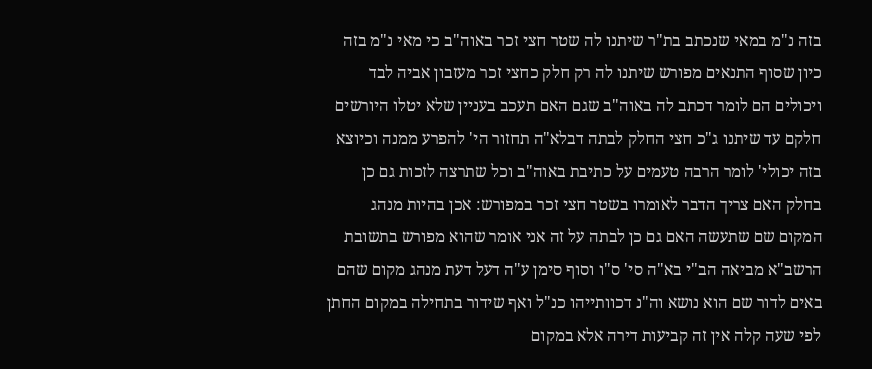בזה נ"מ במאי שנכתב בת"ר שיתנו לה שטר חצי זכר באוה"ב כי מאי נ"מ בזה כיון שסוף התנאים מפורש שיתנו לה רק חלק כחצי זכר מעזבון אביה לבד ויכולים הם לומר דכתב לה באוה"ב שגם האם תעכב בעניין שלא יטלו היורשים חלקם עד שיתנו ג"כ חצי החלק לבתה דבלא"ה תחזור הי' להפרע ממנה וכיוצא בזה יכולי' לומר הרבה טעמים על כתיבת באוה"ב וכל שתרצה לזכות גם כן בחלק האם צריך הדבר לאומרו בשטר חצי זכר במפורש: אכן בהיות מנהג המקום שם שתעשה האם גם כן לבתה על זה אני אומר שהוא מפורש בתשובת הרשב"א מביאה הב"י בא"ה סי' ס"ו וסוף סימן ע"ה דעל דעת מנהג מקום שהם באים לדור שם הוא נושא וה"נ דכוותייהו כנ"ל ואף שידור בתחילה במקום החתן לפי שעה קלה אין זה קביעות דירה אלא במקום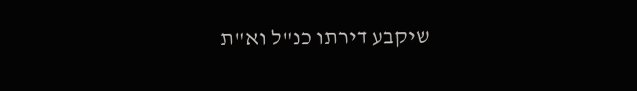שיקבע דירתו כנ"ל וא"ת